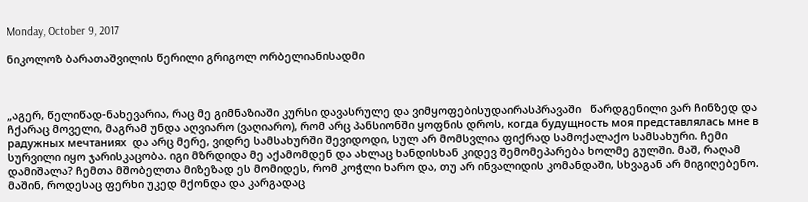Monday, October 9, 2017

ნიკოლოზ ბარათაშვილის წერილი გრიგოლ ორბელიანისადმი



„აგერ, წელიწად-ნახევარია, რაც მე გიმნაზიაში კურსი დავასრულე და ვიმყოფებისუდაირასპრავაში   წარდგენილი ვარ ჩინზედ და ჩქარაც მოველი, მაგრამ უნდა აღვიარო (ვაღიარო), რომ არც პანსიონში ყოფნის დროს, когда будущность моя представлялась мне в радужных мечтаниях  და არც მერე, ვიდრე სამსახურში შევიდოდი, სულ არ მომსვლია ფიქრად სამოქალაქო სამსახური. ჩემი სურვილი იყო ჯარისკაცობა. იგი მზრდიდა მე აქამომდენ და ახლაც ხანდისხან კიდევ შემომეპარება ხოლმე გულში. მაშ, რაღამ დამიშალა? ჩემთა მშობელთა მიზეზად ეს მომიდეს, რომ კოჭლი ხარო და, თუ არ ინვალიდის კომანდაში, სხვაგან არ მიგიღებენო. მაშინ, როდესაც ფერხი უკედ მქონდა და კარგადაც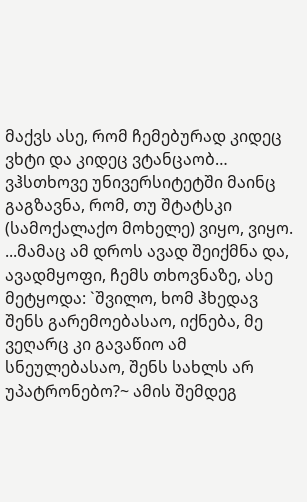მაქვს ასე, რომ ჩემებურად კიდეც ვხტი და კიდეც ვტანცაობ… ვჰსთხოვე უნივერსიტეტში მაინც გაგზავნა, რომ, თუ შტატსკი (სამოქალაქო მოხელე) ვიყო, ვიყო. ...მამაც ამ დროს ავად შეიქმნა და, ავადმყოფი, ჩემს თხოვნაზე, ასე მეტყოდა: `შვილო, ხომ ჰხედავ შენს გარემოებასაო, იქნება, მე ვეღარც კი გავაწიო ამ სნეულებასაო, შენს სახლს არ უპატრონებო?~ ამის შემდეგ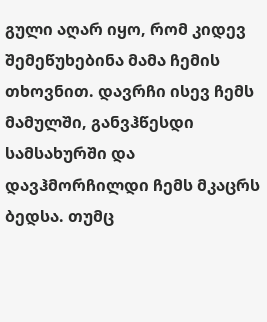გული აღარ იყო, რომ კიდევ შემეწუხებინა მამა ჩემის თხოვნით. დავრჩი ისევ ჩემს მამულში, განვჰწესდი სამსახურში და დავჰმორჩილდი ჩემს მკაცრს ბედსა. თუმც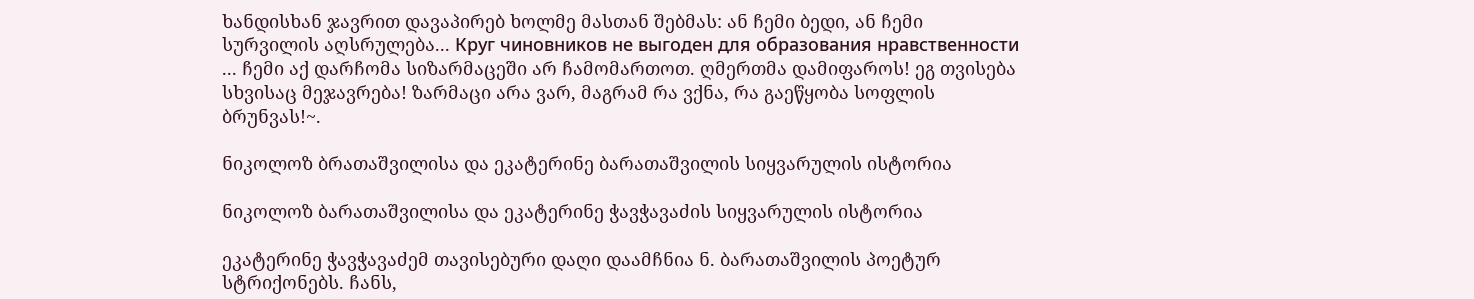ხანდისხან ჯავრით დავაპირებ ხოლმე მასთან შებმას: ან ჩემი ბედი, ან ჩემი სურვილის აღსრულება... Круг чиновников не выгоден для образования нравственности ... ჩემი აქ დარჩომა სიზარმაცეში არ ჩამომართოთ. ღმერთმა დამიფაროს! ეგ თვისება სხვისაც მეჯავრება! ზარმაცი არა ვარ, მაგრამ რა ვქნა, რა გაეწყობა სოფლის ბრუნვას!~.

ნიკოლოზ ბრათაშვილისა და ეკატერინე ბარათაშვილის სიყვარულის ისტორია

ნიკოლოზ ბარათაშვილისა და ეკატერინე ჭავჭავაძის სიყვარულის ისტორია

ეკატერინე ჭავჭავაძემ თავისებური დაღი დაამჩნია ნ. ბარათაშვილის პოეტურ სტრიქონებს. ჩანს,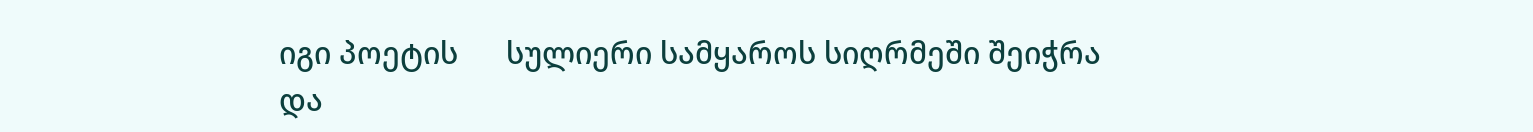იგი პოეტის      სულიერი სამყაროს სიღრმეში შეიჭრა და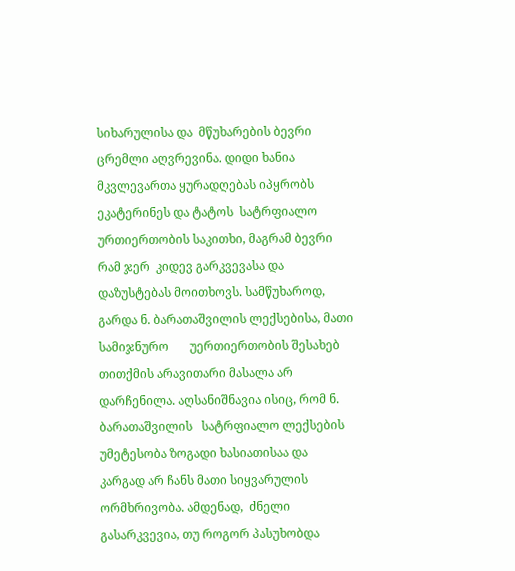სიხარულისა და  მწუხარების ბევრი ცრემლი აღვრევინა. დიდი ხანია            მკვლევართა ყურადღებას იპყრობს ეკატერინეს და ტატოს  სატრფიალო ურთიერთობის საკითხი, მაგრამ ბევრი რამ ჯერ  კიდევ გარკვევასა და დაზუსტებას მოითხოვს. სამწუხაროდ,   გარდა ნ. ბარათაშვილის ლექსებისა, მათი სამიჯნურო       უერთიერთობის შესახებ თითქმის არავითარი მასალა არ  დარჩენილა. აღსანიშნავია ისიც, რომ ნ. ბარათაშვილის   სატრფიალო ლექსების უმეტესობა ზოგადი ხასიათისაა და   კარგად არ ჩანს მათი სიყვარულის ორმხრივობა. ამდენად,  ძნელი გასარკვევია, თუ როგორ პასუხობდა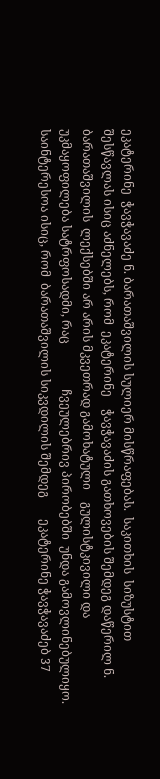ეკატერინე  ჭავჭავაძე ნ. ბარათაშვილის სულიერ მისწრაფებას.  საკითხის  სიზუსტით შესწავლას ისიც აძნელებს, რომ  ეკატერინე    ჭავჭავაძის გათხოვების შემდეგ დაწერილ ნ.             ბარათაშვილის  ლექსებში არ არის მკვეთრად გამოხატული    გულისტკივილი და  უკმაყოფილება სატრფოსადმი, რაც               ჩვეულებრივ პირობებში  უნდა გამოვლინებულიყო.   საინტერესოა ისიც, რომ  ბარათაშვილის სიკვდილის შემდეგ       ეკატერინე ჭავჭავაძებ 37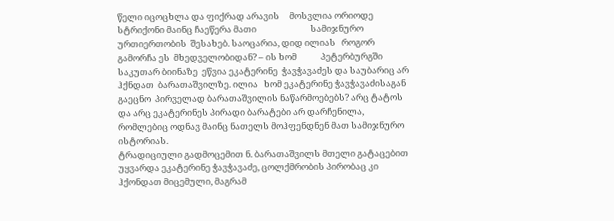წელი იცოცხლა და ფიქრად არავის     მოსვლია ორიოდე  სტრიქონი მაინც ჩაეწერა მათი                           სამიჯნურო ურთიერთობის  შესახებ. საოცარია, დიდ ილიას   როგორ   გამორჩა ეს  მხედველობიდან? – ის ხომ            პეტერბურგში საკუთარ ბიინაზე  ეწვია ეკატერინე  ჭავჭავაძეს და საუბარიც არ ჰქნდათ  ბარათაშვილზე. ილია   ხომ ეკატერინე ჭავჭავაძისაგან გაეცნო  პირველად ბარათაშვილის ნაწარმოებებს? არც ტატოს და არც ეკატერინეს პირადი ბარატები არ დარჩენილა, რომლებიც ოდნავ მაინც ნათელს მოჰფენდნენ მათ სამიჯნურო ისტორიას.
ტრადიციული გადმოცემით ნ. ბარათაშვილს მთელი გატაცებით უყვარდა ეკატერინე ჭავჭავაძე, ცოლქმრობის პირობაც კი ჰქონდათ მიცემული, მაგრამ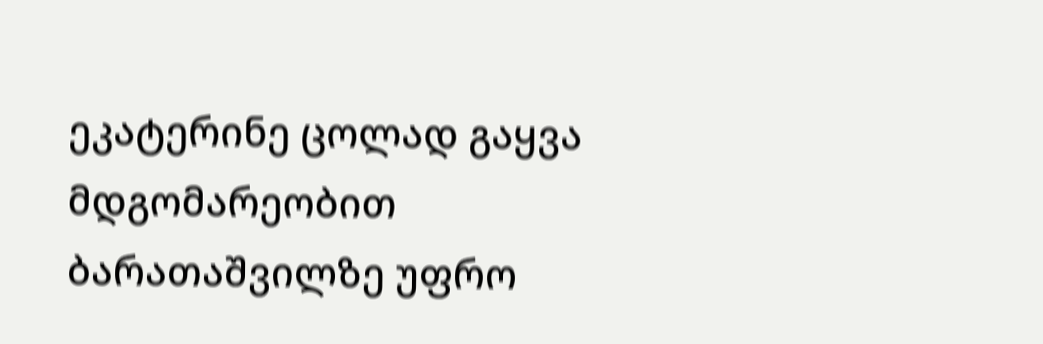ეკატერინე ცოლად გაყვა მდგომარეობით ბარათაშვილზე უფრო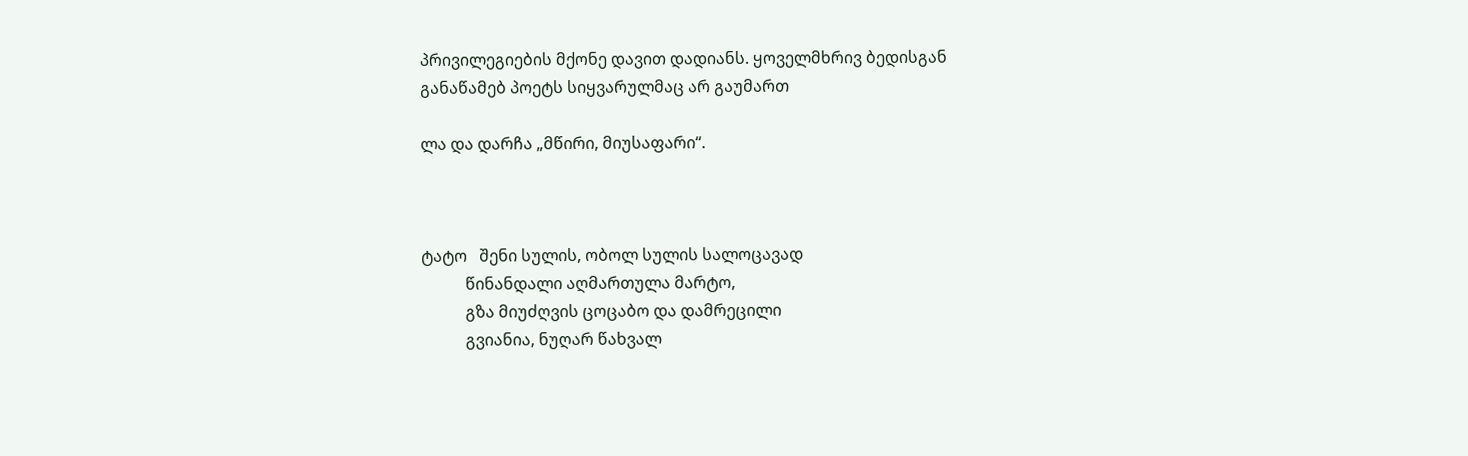პრივილეგიების მქონე დავით დადიანს. ყოველმხრივ ბედისგან განაწამებ პოეტს სიყვარულმაც არ გაუმართ

ლა და დარჩა „მწირი, მიუსაფარი“.



ტატო   შენი სულის, ობოლ სულის სალოცავად
           წინანდალი აღმართულა მარტო,
           გზა მიუძღვის ცოცაბო და დამრეცილი
           გვიანია, ნუღარ წახვალ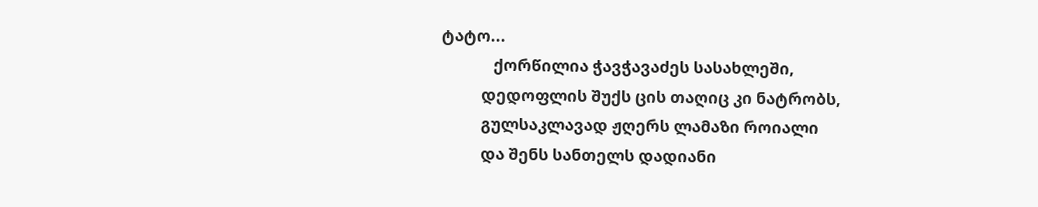ტატო...
             ქორწილია ჭავჭავაძეს სასახლეში,
          დედოფლის შუქს ცის თაღიც კი ნატრობს,
          გულსაკლავად ჟღერს ლამაზი როიალი
          და შენს სანთელს დადიანი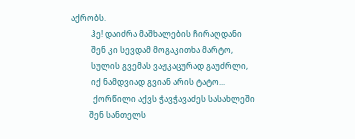აქრობს.
          ჰე! დაიძრა მაშხალების ჩირაღდანი
          შენ კი სევდამ მოგაკითხა მარტო,
          სულის გვემას ვაჟკაცურად გაუძრლი,
          იქ ნამდვიად გვიან არის ტატო...
           ქორწილი აქვს ჭავჭავაძეს სასახლეში
         შენ სანთელს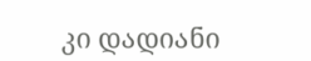კი დადიანი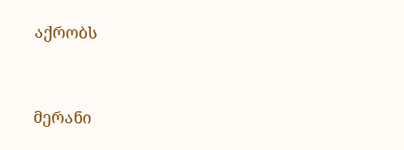აქრობს


მერანი